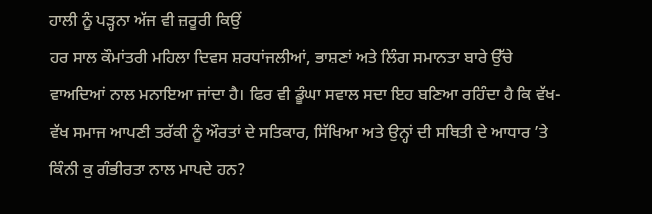ਹਾਲੀ ਨੂੰ ਪੜ੍ਹਨਾ ਅੱਜ ਵੀ ਜ਼ਰੂਰੀ ਕਿਉਂ
ਹਰ ਸਾਲ ਕੌਮਾਂਤਰੀ ਮਹਿਲਾ ਦਿਵਸ ਸ਼ਰਧਾਂਜਲੀਆਂ, ਭਾਸ਼ਣਾਂ ਅਤੇ ਲਿੰਗ ਸਮਾਨਤਾ ਬਾਰੇ ਉੱਚੇ ਵਾਅਦਿਆਂ ਨਾਲ ਮਨਾਇਆ ਜਾਂਦਾ ਹੈ। ਫਿਰ ਵੀ ਡੂੰਘਾ ਸਵਾਲ ਸਦਾ ਇਹ ਬਣਿਆ ਰਹਿੰਦਾ ਹੈ ਕਿ ਵੱਖ-ਵੱਖ ਸਮਾਜ ਆਪਣੀ ਤਰੱਕੀ ਨੂੰ ਔਰਤਾਂ ਦੇ ਸਤਿਕਾਰ, ਸਿੱਖਿਆ ਅਤੇ ਉਨ੍ਹਾਂ ਦੀ ਸਥਿਤੀ ਦੇ ਆਧਾਰ ’ਤੇ ਕਿੰਨੀ ਕੁ ਗੰਭੀਰਤਾ ਨਾਲ ਮਾਪਦੇ ਹਨ?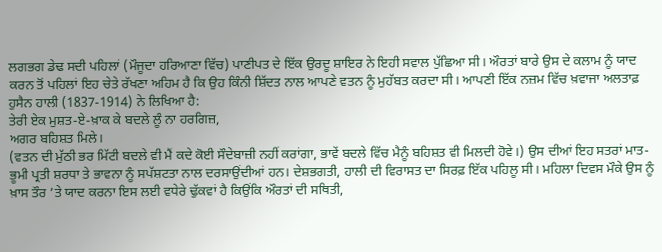ਲਗਭਗ ਡੇਢ ਸਦੀ ਪਹਿਲਾਂ (ਮੌਜੂਦਾ ਹਰਿਆਣਾ ਵਿੱਚ) ਪਾਣੀਪਤ ਦੇ ਇੱਕ ਉਰਦੂ ਸ਼ਾਇਰ ਨੇ ਇਹੀ ਸਵਾਲ ਪੁੱਛਿਆ ਸੀ। ਔਰਤਾਂ ਬਾਰੇ ਉਸ ਦੇ ਕਲਾਮ ਨੂੰ ਯਾਦ ਕਰਨ ਤੋਂ ਪਹਿਲਾਂ ਇਹ ਚੇਤੇ ਰੱਖਣਾ ਅਹਿਮ ਹੈ ਕਿ ਉਹ ਕਿੰਨੀ ਸ਼ਿੱਦਤ ਨਾਲ ਆਪਣੇ ਵਤਨ ਨੂੰ ਮੁਹੱਬਤ ਕਰਦਾ ਸੀ। ਆਪਣੀ ਇੱਕ ਨਜ਼ਮ ਵਿੱਚ ਖ਼ਵਾਜਾ ਅਲਤਾਫ਼ ਹੁਸੈਨ ਹਾਲੀ (1837-1914) ਨੇ ਲਿਖਿਆ ਹੈ:
ਤੇਰੀ ਏਕ ਮੁਸ਼ਤ-ਏ-ਖ਼ਾਕ ਕੇ ਬਦਲੇ ਲੂੰ ਨਾ ਹਰਗਿਜ਼,
ਅਗਰ ਬਹਿਸ਼ਤ ਮਿਲੇ।
(ਵਤਨ ਦੀ ਮੁੱਠੀ ਭਰ ਮਿੱਟੀ ਬਦਲੇ ਵੀ ਮੈਂ ਕਦੇ ਕੋਈ ਸੌਦੇਬਾਜ਼ੀ ਨਹੀਂ ਕਰਾਂਗਾ, ਭਾਵੇਂ ਬਦਲੇ ਵਿੱਚ ਮੈਨੂੰ ਬਹਿਸ਼ਤ ਵੀ ਮਿਲਦੀ ਹੋਵੇ।) ਉਸ ਦੀਆਂ ਇਹ ਸਤਰਾਂ ਮਾਤ-ਭੂਮੀ ਪ੍ਰਤੀ ਸ਼ਰਧਾ ਤੇ ਭਾਵਨਾ ਨੂੰ ਸਪੱਸ਼ਟਤਾ ਨਾਲ ਦਰਸਾਉਂਦੀਆਂ ਹਨ। ਦੇਸ਼ਭਗਤੀ, ਹਾਲੀ ਦੀ ਵਿਰਾਸਤ ਦਾ ਸਿਰਫ਼ ਇੱਕ ਪਹਿਲੂ ਸੀ। ਮਹਿਲਾ ਦਿਵਸ ਮੌਕੇ ਉਸ ਨੂੰ ਖ਼ਾਸ ਤੌਰ ’ਤੇ ਯਾਦ ਕਰਨਾ ਇਸ ਲਈ ਵਧੇਰੇ ਢੁੱਕਵਾਂ ਹੈ ਕਿਉਂਕਿ ਔਰਤਾਂ ਦੀ ਸਥਿਤੀ,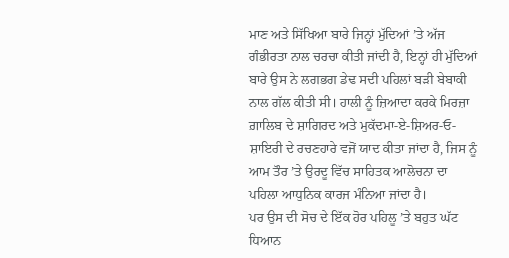ਮਾਣ ਅਤੇ ਸਿੱਖਿਆ ਬਾਰੇ ਜਿਨ੍ਹਾਂ ਮੁੱਦਿਆਂ ’ਤੇ ਅੱਜ ਗੰਭੀਰਤਾ ਨਾਲ ਚਰਚਾ ਕੀਤੀ ਜਾਂਦੀ ਹੈ, ਇਨ੍ਹਾਂ ਹੀ ਮੁੱਦਿਆਂ ਬਾਰੇ ਉਸ ਨੇ ਲਗਭਗ ਡੇਢ ਸਦੀ ਪਹਿਲਾਂ ਬੜੀ ਬੇਬਾਕੀ ਨਾਲ ਗੱਲ ਕੀਤੀ ਸੀ। ਹਾਲੀ ਨੂੰ ਜ਼ਿਆਦਾ ਕਰਕੇ ਮਿਰਜ਼ਾ ਗ਼ਾਲਿਬ ਦੇ ਸ਼ਾਗਿਰਦ ਅਤੇ ਮੁਕੱਦਮਾ-ਏ-ਸ਼ਿਅਰ-ਓ-ਸ਼ਾਇਰੀ ਦੇ ਰਚਣਹਾਰੇ ਵਜੋਂ ਯਾਦ ਕੀਤਾ ਜਾਂਦਾ ਹੈ, ਜਿਸ ਨੂੰ ਆਮ ਤੌਰ ’ਤੇ ਉਰਦੂ ਵਿੱਚ ਸਾਹਿਤਕ ਆਲੋਚਨਾ ਦਾ ਪਹਿਲਾ ਆਧੁਨਿਕ ਕਾਰਜ ਮੰਨਿਆ ਜਾਂਦਾ ਹੈ।
ਪਰ ਉਸ ਦੀ ਸੋਚ ਦੇ ਇੱਕ ਹੋਰ ਪਹਿਲੂ ’ਤੇ ਬਹੁਤ ਘੱਟ ਧਿਆਨ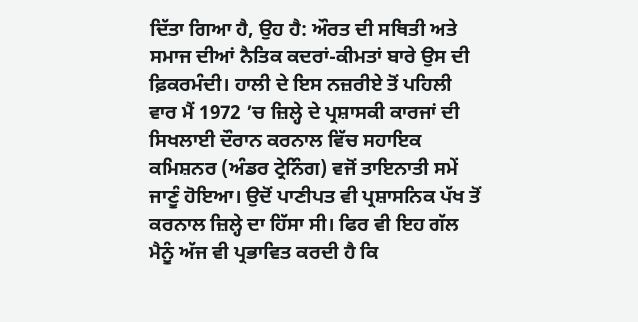ਦਿੱਤਾ ਗਿਆ ਹੈ, ਉਹ ਹੈ: ਔਰਤ ਦੀ ਸਥਿਤੀ ਅਤੇ ਸਮਾਜ ਦੀਆਂ ਨੈਤਿਕ ਕਦਰਾਂ-ਕੀਮਤਾਂ ਬਾਰੇ ਉਸ ਦੀ ਫ਼ਿਕਰਮੰਦੀ। ਹਾਲੀ ਦੇ ਇਸ ਨਜ਼ਰੀਏ ਤੋਂ ਪਹਿਲੀ ਵਾਰ ਮੈਂ 1972 ’ਚ ਜ਼ਿਲ੍ਹੇ ਦੇ ਪ੍ਰਸ਼ਾਸਕੀ ਕਾਰਜਾਂ ਦੀ ਸਿਖਲਾਈ ਦੌਰਾਨ ਕਰਨਾਲ ਵਿੱਚ ਸਹਾਇਕ ਕਮਿਸ਼ਨਰ (ਅੰਡਰ ਟ੍ਰੇਨਿੰਗ) ਵਜੋਂ ਤਾਇਨਾਤੀ ਸਮੇਂ ਜਾਣੂੰ ਹੋਇਆ। ਉਦੋਂ ਪਾਣੀਪਤ ਵੀ ਪ੍ਰਸ਼ਾਸਨਿਕ ਪੱਖ ਤੋਂ ਕਰਨਾਲ ਜ਼ਿਲ੍ਹੇ ਦਾ ਹਿੱਸਾ ਸੀ। ਫਿਰ ਵੀ ਇਹ ਗੱਲ ਮੈਨੂੰ ਅੱਜ ਵੀ ਪ੍ਰਭਾਵਿਤ ਕਰਦੀ ਹੈ ਕਿ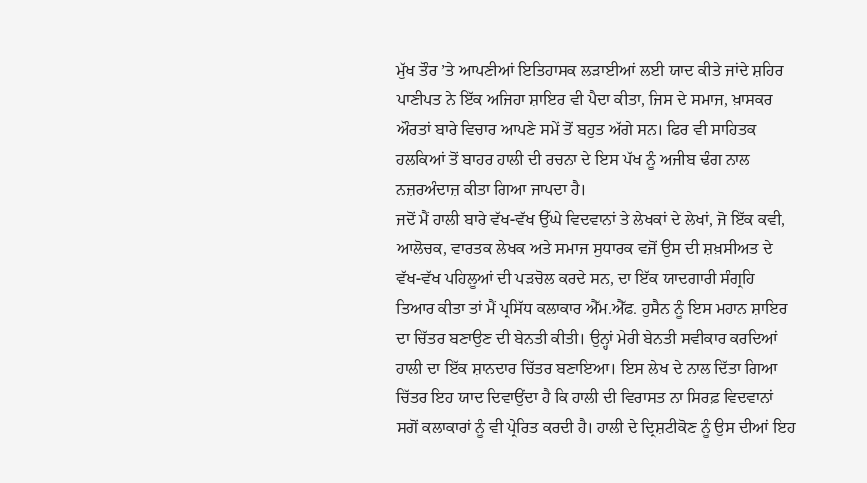ਮੁੱਖ ਤੌਰ ’ਤੇ ਆਪਣੀਆਂ ਇਤਿਹਾਸਕ ਲੜਾਈਆਂ ਲਈ ਯਾਦ ਕੀਤੇ ਜਾਂਦੇ ਸ਼ਹਿਰ ਪਾਣੀਪਤ ਨੇ ਇੱਕ ਅਜਿਹਾ ਸ਼ਾਇਰ ਵੀ ਪੈਦਾ ਕੀਤਾ, ਜਿਸ ਦੇ ਸਮਾਜ, ਖ਼ਾਸਕਰ ਔਰਤਾਂ ਬਾਰੇ ਵਿਚਾਰ ਆਪਣੇ ਸਮੇਂ ਤੋਂ ਬਹੁਤ ਅੱਗੇ ਸਨ। ਫਿਰ ਵੀ ਸਾਹਿਤਕ ਹਲਕਿਆਂ ਤੋਂ ਬਾਹਰ ਹਾਲੀ ਦੀ ਰਚਨਾ ਦੇ ਇਸ ਪੱਖ ਨੂੰ ਅਜੀਬ ਢੰਗ ਨਾਲ ਨਜ਼ਰਅੰਦਾਜ਼ ਕੀਤਾ ਗਿਆ ਜਾਪਦਾ ਹੈ।
ਜਦੋਂ ਮੈਂ ਹਾਲੀ ਬਾਰੇ ਵੱਖ-ਵੱਖ ਉੱਘੇ ਵਿਦਵਾਨਾਂ ਤੇ ਲੇਖਕਾਂ ਦੇ ਲੇਖਾਂ, ਜੋ ਇੱਕ ਕਵੀ, ਆਲੋਚਕ, ਵਾਰਤਕ ਲੇਖਕ ਅਤੇ ਸਮਾਜ ਸੁਧਾਰਕ ਵਜੋਂ ਉਸ ਦੀ ਸ਼ਖ਼ਸੀਅਤ ਦੇ ਵੱਖ-ਵੱਖ ਪਹਿਲੂਆਂ ਦੀ ਪੜਚੋਲ ਕਰਦੇ ਸਨ, ਦਾ ਇੱਕ ਯਾਦਗਾਰੀ ਸੰਗ੍ਰਹਿ ਤਿਆਰ ਕੀਤਾ ਤਾਂ ਮੈਂ ਪ੍ਰਸਿੱਧ ਕਲਾਕਾਰ ਐੱਮ.ਐੱਫ. ਹੁਸੈਨ ਨੂੰ ਇਸ ਮਹਾਨ ਸ਼ਾਇਰ ਦਾ ਚਿੱਤਰ ਬਣਾਉਣ ਦੀ ਬੇਨਤੀ ਕੀਤੀ। ਉਨ੍ਹਾਂ ਮੇਰੀ ਬੇਨਤੀ ਸਵੀਕਾਰ ਕਰਦਿਆਂ ਹਾਲੀ ਦਾ ਇੱਕ ਸ਼ਾਨਦਾਰ ਚਿੱਤਰ ਬਣਾਇਆ। ਇਸ ਲੇਖ ਦੇ ਨਾਲ ਦਿੱਤਾ ਗਿਆ ਚਿੱਤਰ ਇਹ ਯਾਦ ਦਿਵਾਉਂਦਾ ਹੈ ਕਿ ਹਾਲੀ ਦੀ ਵਿਰਾਸਤ ਨਾ ਸਿਰਫ਼ ਵਿਦਵਾਨਾਂ ਸਗੋਂ ਕਲਾਕਾਰਾਂ ਨੂੰ ਵੀ ਪ੍ਰੇਰਿਤ ਕਰਦੀ ਹੈ। ਹਾਲੀ ਦੇ ਦ੍ਰਿਸ਼ਟੀਕੋਣ ਨੂੰ ਉਸ ਦੀਆਂ ਇਹ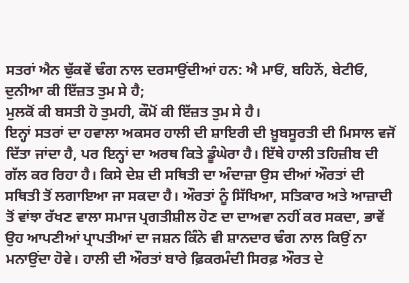ਸਤਰਾਂ ਐਨ ਢੁੱਕਵੇਂ ਢੰਗ ਨਾਲ ਦਰਸਾਉਂਦੀਆਂ ਹਨ: ਐ ਮਾਓਂ, ਬਹਿਨੋਂ, ਬੇਟੀਓ, ਦੁਨੀਆ ਕੀ ਇੱਜ਼ਤ ਤੁਮ ਸੇ ਹੈ;
ਮੁਲਕੋਂ ਕੀ ਬਸਤੀ ਹੋ ਤੁਮਹੀ, ਕੌਮੋਂ ਕੀ ਇੱਜ਼ਤ ਤੁਮ ਸੇ ਹੈ।
ਇਨ੍ਹਾਂ ਸਤਰਾਂ ਦਾ ਹਵਾਲਾ ਅਕਸਰ ਹਾਲੀ ਦੀ ਸ਼ਾਇਰੀ ਦੀ ਖ਼ੂਬਸੂਰਤੀ ਦੀ ਮਿਸਾਲ ਵਜੋਂ ਦਿੱਤਾ ਜਾਂਦਾ ਹੈ, ਪਰ ਇਨ੍ਹਾਂ ਦਾ ਅਰਥ ਕਿਤੇ ਡੂੰਘੇਰਾ ਹੈ। ਇੱਥੇ ਹਾਲੀ ਤਹਿਜ਼ੀਬ ਦੀ ਗੱਲ ਕਰ ਰਿਹਾ ਹੈ। ਕਿਸੇ ਦੇਸ਼ ਦੀ ਸਥਿਤੀ ਦਾ ਅੰਦਾਜ਼ਾ ਉਸ ਦੀਆਂ ਔਰਤਾਂ ਦੀ ਸਥਿਤੀ ਤੋਂ ਲਗਾਇਆ ਜਾ ਸਕਦਾ ਹੈ। ਔਰਤਾਂ ਨੂੰ ਸਿੱਖਿਆ, ਸਤਿਕਾਰ ਅਤੇ ਆਜ਼ਾਦੀ ਤੋਂ ਵਾਂਝਾ ਰੱਖਣ ਵਾਲਾ ਸਮਾਜ ਪ੍ਰਗਤੀਸ਼ੀਲ ਹੋਣ ਦਾ ਦਾਅਵਾ ਨਹੀਂ ਕਰ ਸਕਦਾ, ਭਾਵੇਂ ਉਹ ਆਪਣੀਆਂ ਪ੍ਰਾਪਤੀਆਂ ਦਾ ਜਸ਼ਨ ਕਿੰਨੇ ਵੀ ਸ਼ਾਨਦਾਰ ਢੰਗ ਨਾਲ ਕਿਉਂ ਨਾ ਮਨਾਉਂਦਾ ਹੋਵੇ। ਹਾਲੀ ਦੀ ਔਰਤਾਂ ਬਾਰੇ ਫ਼ਿਕਰਮੰਦੀ ਸਿਰਫ਼ ਔਰਤ ਦੇ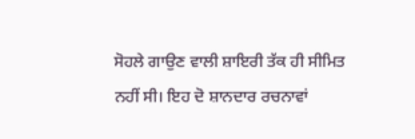ਸੋਹਲੇ ਗਾਉਣ ਵਾਲੀ ਸ਼ਾਇਰੀ ਤੱਕ ਹੀ ਸੀਮਿਤ ਨਹੀਂ ਸੀ। ਇਹ ਦੋ ਸ਼ਾਨਦਾਰ ਰਚਨਾਵਾਂ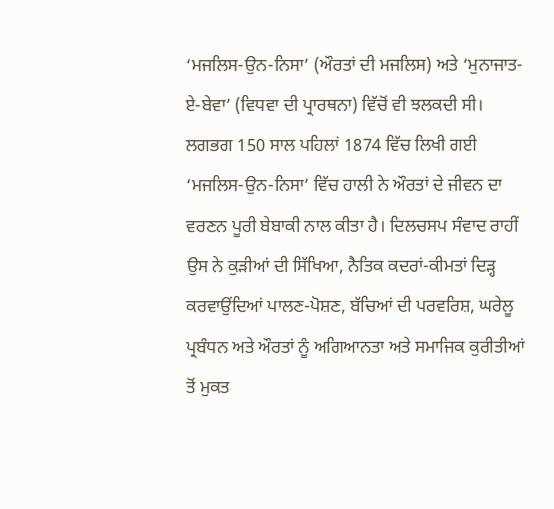‘ਮਜਲਿਸ-ਉਨ-ਨਿਸਾ’ (ਔਰਤਾਂ ਦੀ ਮਜਲਿਸ) ਅਤੇ ‘ਮੁਨਾਜਾਤ-ਏ-ਬੇਵਾ’ (ਵਿਧਵਾ ਦੀ ਪ੍ਰਾਰਥਨਾ) ਵਿੱਚੋਂ ਵੀ ਝਲਕਦੀ ਸੀ। ਲਗਭਗ 150 ਸਾਲ ਪਹਿਲਾਂ 1874 ਵਿੱਚ ਲਿਖੀ ਗਈ ‘ਮਜਲਿਸ-ਉਨ-ਨਿਸਾ’ ਵਿੱਚ ਹਾਲੀ ਨੇ ਔਰਤਾਂ ਦੇ ਜੀਵਨ ਦਾ ਵਰਣਨ ਪੂਰੀ ਬੇਬਾਕੀ ਨਾਲ ਕੀਤਾ ਹੈ। ਦਿਲਚਸਪ ਸੰਵਾਦ ਰਾਹੀਂ ਉਸ ਨੇ ਕੁੜੀਆਂ ਦੀ ਸਿੱਖਿਆ, ਨੈਤਿਕ ਕਦਰਾਂ-ਕੀਮਤਾਂ ਦਿੜ੍ਹ ਕਰਵਾਉਂਦਿਆਂ ਪਾਲਣ-ਪੋਸ਼ਣ, ਬੱਚਿਆਂ ਦੀ ਪਰਵਰਿਸ਼, ਘਰੇਲੂ ਪ੍ਰਬੰਧਨ ਅਤੇ ਔਰਤਾਂ ਨੂੰ ਅਗਿਆਨਤਾ ਅਤੇ ਸਮਾਜਿਕ ਕੁਰੀਤੀਆਂ ਤੋਂ ਮੁਕਤ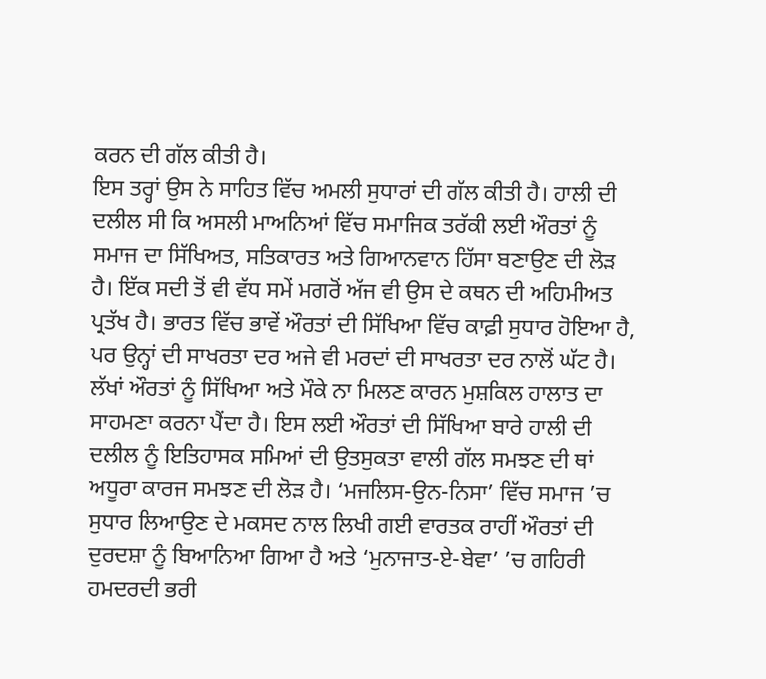ਕਰਨ ਦੀ ਗੱਲ ਕੀਤੀ ਹੈ।
ਇਸ ਤਰ੍ਹਾਂ ਉਸ ਨੇ ਸਾਹਿਤ ਵਿੱਚ ਅਮਲੀ ਸੁਧਾਰਾਂ ਦੀ ਗੱਲ ਕੀਤੀ ਹੈ। ਹਾਲੀ ਦੀ ਦਲੀਲ ਸੀ ਕਿ ਅਸਲੀ ਮਾਅਨਿਆਂ ਵਿੱਚ ਸਮਾਜਿਕ ਤਰੱਕੀ ਲਈ ਔਰਤਾਂ ਨੂੰ ਸਮਾਜ ਦਾ ਸਿੱਖਿਅਤ, ਸਤਿਕਾਰਤ ਅਤੇ ਗਿਆਨਵਾਨ ਹਿੱਸਾ ਬਣਾਉਣ ਦੀ ਲੋੜ ਹੈ। ਇੱਕ ਸਦੀ ਤੋਂ ਵੀ ਵੱਧ ਸਮੇਂ ਮਗਰੋਂ ਅੱਜ ਵੀ ਉਸ ਦੇ ਕਥਨ ਦੀ ਅਹਿਮੀਅਤ ਪ੍ਰਤੱਖ ਹੈ। ਭਾਰਤ ਵਿੱਚ ਭਾਵੇਂ ਔਰਤਾਂ ਦੀ ਸਿੱਖਿਆ ਵਿੱਚ ਕਾਫ਼ੀ ਸੁਧਾਰ ਹੋਇਆ ਹੈ, ਪਰ ਉਨ੍ਹਾਂ ਦੀ ਸਾਖਰਤਾ ਦਰ ਅਜੇ ਵੀ ਮਰਦਾਂ ਦੀ ਸਾਖਰਤਾ ਦਰ ਨਾਲੋਂ ਘੱਟ ਹੈ। ਲੱਖਾਂ ਔਰਤਾਂ ਨੂੰ ਸਿੱਖਿਆ ਅਤੇ ਮੌਕੇ ਨਾ ਮਿਲਣ ਕਾਰਨ ਮੁਸ਼ਕਿਲ ਹਾਲਾਤ ਦਾ ਸਾਹਮਣਾ ਕਰਨਾ ਪੈਂਦਾ ਹੈ। ਇਸ ਲਈ ਔਰਤਾਂ ਦੀ ਸਿੱਖਿਆ ਬਾਰੇ ਹਾਲੀ ਦੀ ਦਲੀਲ ਨੂੰ ਇਤਿਹਾਸਕ ਸਮਿਆਂ ਦੀ ਉਤਸੁਕਤਾ ਵਾਲੀ ਗੱਲ ਸਮਝਣ ਦੀ ਥਾਂ ਅਧੂਰਾ ਕਾਰਜ ਸਮਝਣ ਦੀ ਲੋੜ ਹੈ। ‘ਮਜਲਿਸ-ਉਨ-ਨਿਸਾ’ ਵਿੱਚ ਸਮਾਜ ’ਚ ਸੁਧਾਰ ਲਿਆਉਣ ਦੇ ਮਕਸਦ ਨਾਲ ਲਿਖੀ ਗਈ ਵਾਰਤਕ ਰਾਹੀਂ ਔਰਤਾਂ ਦੀ ਦੁਰਦਸ਼ਾ ਨੂੰ ਬਿਆਨਿਆ ਗਿਆ ਹੈ ਅਤੇ ‘ਮੁਨਾਜਾਤ-ਏ-ਬੇਵਾ’ ’ਚ ਗਹਿਰੀ ਹਮਦਰਦੀ ਭਰੀ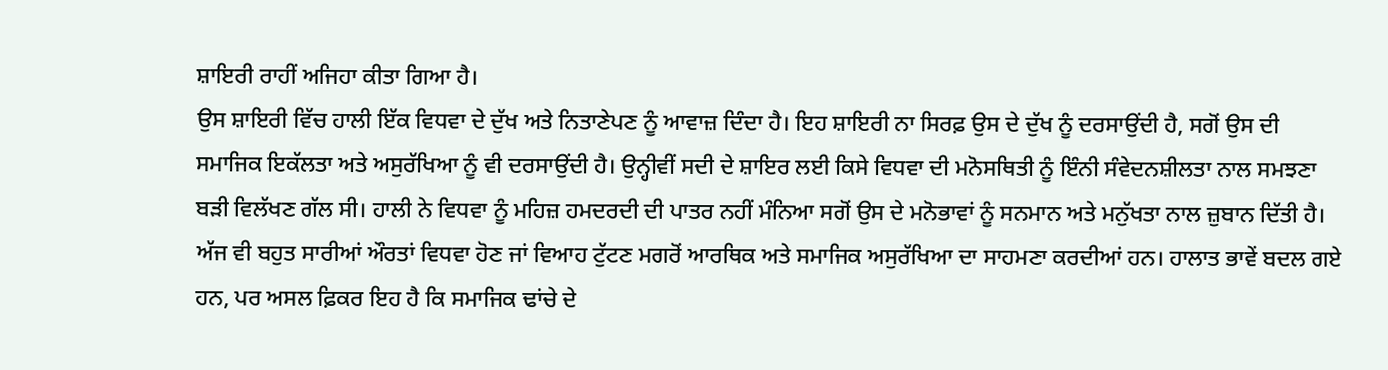ਸ਼ਾਇਰੀ ਰਾਹੀਂ ਅਜਿਹਾ ਕੀਤਾ ਗਿਆ ਹੈ।
ਉਸ ਸ਼ਾਇਰੀ ਵਿੱਚ ਹਾਲੀ ਇੱਕ ਵਿਧਵਾ ਦੇ ਦੁੱਖ ਅਤੇ ਨਿਤਾਣੇਪਣ ਨੂੰ ਆਵਾਜ਼ ਦਿੰਦਾ ਹੈ। ਇਹ ਸ਼ਾਇਰੀ ਨਾ ਸਿਰਫ਼ ਉਸ ਦੇ ਦੁੱਖ ਨੂੰ ਦਰਸਾਉਂਦੀ ਹੈ, ਸਗੋਂ ਉਸ ਦੀ ਸਮਾਜਿਕ ਇਕੱਲਤਾ ਅਤੇ ਅਸੁਰੱਖਿਆ ਨੂੰ ਵੀ ਦਰਸਾਉਂਦੀ ਹੈ। ਉਨ੍ਹੀਵੀਂ ਸਦੀ ਦੇ ਸ਼ਾਇਰ ਲਈ ਕਿਸੇ ਵਿਧਵਾ ਦੀ ਮਨੋਸਥਿਤੀ ਨੂੰ ਇੰਨੀ ਸੰਵੇਦਨਸ਼ੀਲਤਾ ਨਾਲ ਸਮਝਣਾ ਬੜੀ ਵਿਲੱਖਣ ਗੱਲ ਸੀ। ਹਾਲੀ ਨੇ ਵਿਧਵਾ ਨੂੰ ਮਹਿਜ਼ ਹਮਦਰਦੀ ਦੀ ਪਾਤਰ ਨਹੀਂ ਮੰਨਿਆ ਸਗੋਂ ਉਸ ਦੇ ਮਨੋਭਾਵਾਂ ਨੂੰ ਸਨਮਾਨ ਅਤੇ ਮਨੁੱਖਤਾ ਨਾਲ ਜ਼ੁਬਾਨ ਦਿੱਤੀ ਹੈ। ਅੱਜ ਵੀ ਬਹੁਤ ਸਾਰੀਆਂ ਔਰਤਾਂ ਵਿਧਵਾ ਹੋਣ ਜਾਂ ਵਿਆਹ ਟੁੱਟਣ ਮਗਰੋਂ ਆਰਥਿਕ ਅਤੇ ਸਮਾਜਿਕ ਅਸੁਰੱਖਿਆ ਦਾ ਸਾਹਮਣਾ ਕਰਦੀਆਂ ਹਨ। ਹਾਲਾਤ ਭਾਵੇਂ ਬਦਲ ਗਏ ਹਨ, ਪਰ ਅਸਲ ਫ਼ਿਕਰ ਇਹ ਹੈ ਕਿ ਸਮਾਜਿਕ ਢਾਂਚੇ ਦੇ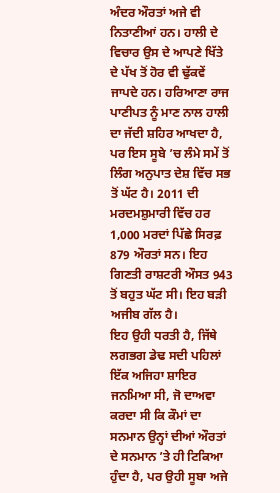ਅੰਦਰ ਔਰਤਾਂ ਅਜੇ ਵੀ ਨਿਤਾਣੀਆਂ ਹਨ। ਹਾਲੀ ਦੇ ਵਿਚਾਰ ਉਸ ਦੇ ਆਪਣੇ ਖਿੱਤੇ ਦੇ ਪੱਖ ਤੋਂ ਹੋਰ ਵੀ ਢੁੱਕਵੇਂ ਜਾਪਦੇ ਹਨ। ਹਰਿਆਣਾ ਰਾਜ ਪਾਣੀਪਤ ਨੂੰ ਮਾਣ ਨਾਲ ਹਾਲੀ ਦਾ ਜੱਦੀ ਸ਼ਹਿਰ ਆਖਦਾ ਹੈ, ਪਰ ਇਸ ਸੂਬੇ ’ਚ ਲੰਮੇ ਸਮੇਂ ਤੋਂ ਲਿੰਗ ਅਨੁਪਾਤ ਦੇਸ਼ ਵਿੱਚ ਸਭ ਤੋਂ ਘੱਟ ਹੈ। 2011 ਦੀ ਮਰਦਮਸ਼ੁਮਾਰੀ ਵਿੱਚ ਹਰ 1,000 ਮਰਦਾਂ ਪਿੱਛੇ ਸਿਰਫ਼ 879 ਔਰਤਾਂ ਸਨ। ਇਹ ਗਿਣਤੀ ਰਾਸ਼ਟਰੀ ਔਸਤ 943 ਤੋਂ ਬਹੁਤ ਘੱਟ ਸੀ। ਇਹ ਬੜੀ ਅਜੀਬ ਗੱਲ ਹੈ।
ਇਹ ਉਹੀ ਧਰਤੀ ਹੈ, ਜਿੱਥੇ ਲਗਭਗ ਡੇਢ ਸਦੀ ਪਹਿਲਾਂ ਇੱਕ ਅਜਿਹਾ ਸ਼ਾਇਰ ਜਨਮਿਆ ਸੀ, ਜੋ ਦਾਅਵਾ ਕਰਦਾ ਸੀ ਕਿ ਕੌਮਾਂ ਦਾ ਸਨਮਾਨ ਉਨ੍ਹਾਂ ਦੀਆਂ ਔਰਤਾਂ ਦੇ ਸਨਮਾਨ ’ਤੇ ਹੀ ਟਿਕਿਆ ਹੁੰਦਾ ਹੈ, ਪਰ ਉਹੀ ਸੂਬਾ ਅਜੇ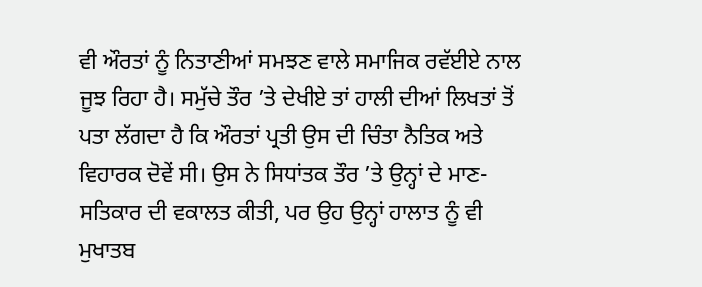ਵੀ ਔਰਤਾਂ ਨੂੰ ਨਿਤਾਣੀਆਂ ਸਮਝਣ ਵਾਲੇ ਸਮਾਜਿਕ ਰਵੱਈਏ ਨਾਲ ਜੂਝ ਰਿਹਾ ਹੈ। ਸਮੁੱਚੇ ਤੌਰ ’ਤੇ ਦੇਖੀਏ ਤਾਂ ਹਾਲੀ ਦੀਆਂ ਲਿਖਤਾਂ ਤੋਂ ਪਤਾ ਲੱਗਦਾ ਹੈ ਕਿ ਔਰਤਾਂ ਪ੍ਰਤੀ ਉਸ ਦੀ ਚਿੰਤਾ ਨੈਤਿਕ ਅਤੇ ਵਿਹਾਰਕ ਦੋਵੇਂ ਸੀ। ਉਸ ਨੇ ਸਿਧਾਂਤਕ ਤੌਰ ’ਤੇ ਉਨ੍ਹਾਂ ਦੇ ਮਾਣ-ਸਤਿਕਾਰ ਦੀ ਵਕਾਲਤ ਕੀਤੀ, ਪਰ ਉਹ ਉਨ੍ਹਾਂ ਹਾਲਾਤ ਨੂੰ ਵੀ ਮੁਖਾਤਬ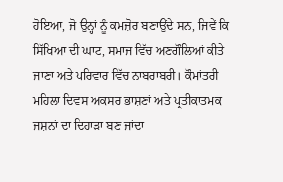ਹੋਇਆ, ਜੋ ਉਨ੍ਹਾਂ ਨੂੰ ਕਮਜ਼ੋਰ ਬਣਾਉਂਦੇ ਸਨ, ਜਿਵੇਂ ਕਿ ਸਿੱਖਿਆ ਦੀ ਘਾਟ, ਸਮਾਜ ਵਿੱਚ ਅਣਗੌਲਿਆਂ ਕੀਤੇ ਜਾਣਾ ਅਤੇ ਪਰਿਵਾਰ ਵਿੱਚ ਨਾਬਰਾਬਰੀ। ਕੌਮਾਂਤਰੀ ਮਹਿਲਾ ਦਿਵਸ ਅਕਸਰ ਭਾਸ਼ਣਾਂ ਅਤੇ ਪ੍ਰਤੀਕਾਤਮਕ ਜਸ਼ਨਾਂ ਦਾ ਦਿਹਾੜਾ ਬਣ ਜਾਂਦਾ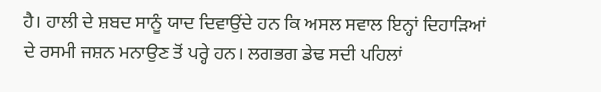ਹੈ। ਹਾਲੀ ਦੇ ਸ਼ਬਦ ਸਾਨੂੰ ਯਾਦ ਦਿਵਾਉਂਦੇ ਹਨ ਕਿ ਅਸਲ ਸਵਾਲ ਇਨ੍ਹਾਂ ਦਿਹਾੜਿਆਂ ਦੇ ਰਸਮੀ ਜਸ਼ਨ ਮਨਾਉਣ ਤੋਂ ਪਰ੍ਹੇ ਹਨ। ਲਗਭਗ ਡੇਢ ਸਦੀ ਪਹਿਲਾਂ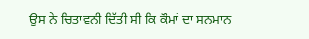ਉਸ ਨੇ ਚਿਤਾਵਨੀ ਦਿੱਤੀ ਸੀ ਕਿ ਕੌਮਾਂ ਦਾ ਸਨਮਾਨ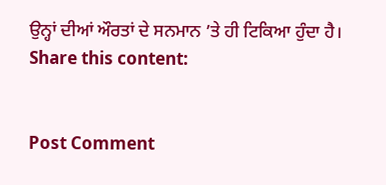ਉਨ੍ਹਾਂ ਦੀਆਂ ਔਰਤਾਂ ਦੇ ਸਨਮਾਨ ’ਤੇ ਹੀ ਟਿਕਿਆ ਹੁੰਦਾ ਹੈ।
Share this content:


Post Comment